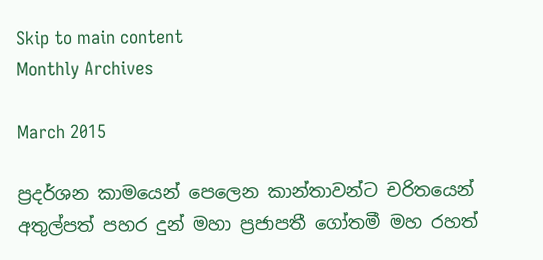Skip to main content
Monthly Archives

March 2015

ප්‍රදර්ශන කාමයෙන් පෙලෙන කාන්තාවන්ට චරිතයෙන් අතුල්පත් පහර දුන් මහා ප්‍රජාපතී ගෝතමී මහ රහත්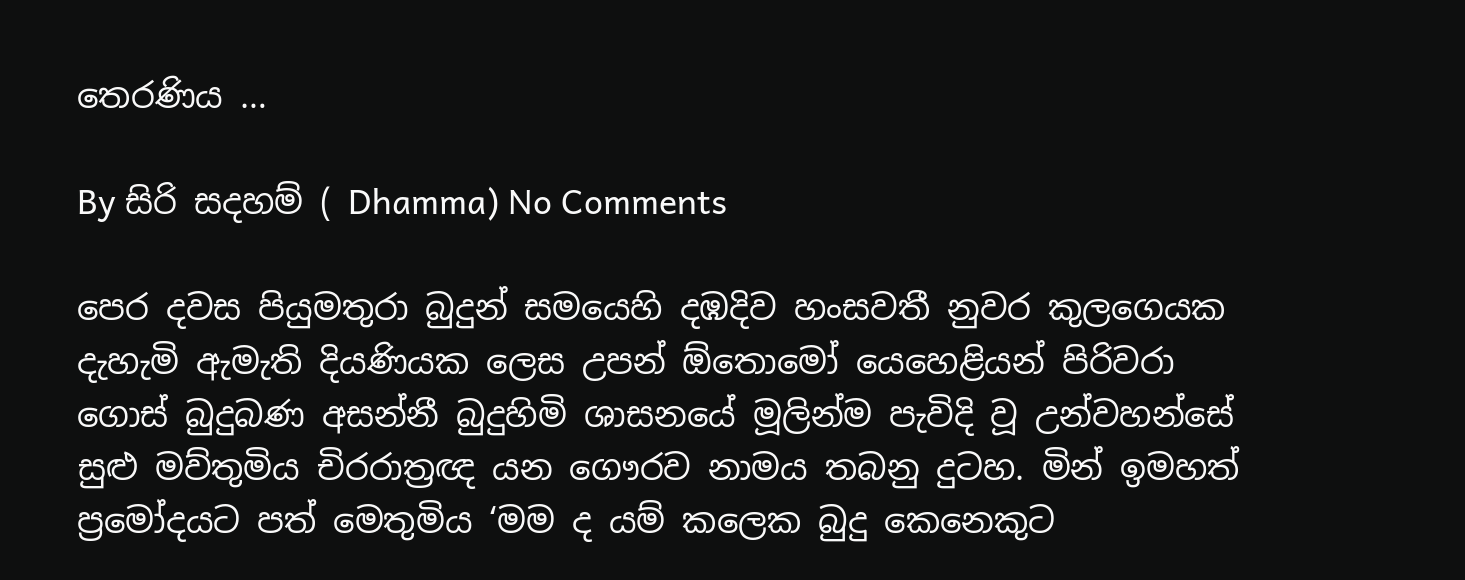තෙරණිය …

By සිරි සදහම් ( Dhamma) No Comments

පෙර දවස පියුමතුරා බුදුන් සමයෙහි දඹදිව හංසවතී නුවර කුලගෙයක දැහැමි ඇමැති දියණියක ලෙස උපන් ඕතොමෝ යෙහෙළියන් පිරිවරා ගොස් බුදුබණ අසන්නී බුදුහිමි ශාසනයේ මූලින්ම පැවිදි වූ උන්වහන්සේ සුළු මව්තුමිය චිරරාත්‍රඥ යන ගෞරව නාමය තබනු දුටහ. මින් ඉමහත් ප්‍රමෝදයට පත් මෙතුමිය ‘මම ද යම් කලෙක බුදු කෙනෙකුට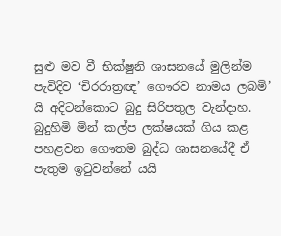සුළු මව වී භික්ෂුනි ශාසනයේ මුලින්ම පැවිදිව ‘චිරරාත්‍රඥ’ ගෞරව නාමය ලබමි’ යි අදිටන්කොට බුදු සිරිපතුල වැන්දාහ. බුදුහිමි මින් කල්ප ලක්ෂයක් ගිය කළ පහළවන ගෞතම බුද්ධ ශාසනයේදී ඒ පැතුම ඉටුවන්නේ යයි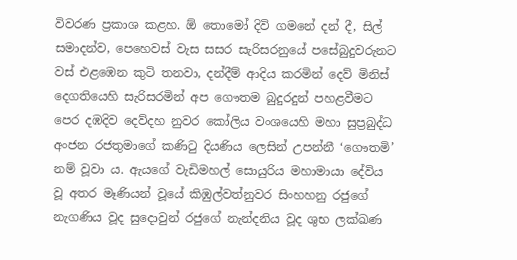විවරණ ප්‍රකාශ කළහ. ඕ තොමෝ දිවි ගමනේ දන් දී, සිල් සමාදන්ව, පෙහෙවස් වැස සසර සැරිසරනුයේ පසේබුදුවරුනට වස් එළඹෙන කුටි තනවා, දන්දීම් ආදිය කරමින් දෙව් මිනිස් දෙගතියෙහි සැරිසරමින් අප ගෞතම බුදුරදුන් පහළවීමට පෙර දඹදිව දෙව්දහ නුවර කෝලිය වංශයෙහි මහා සුප්‍රබුද්ධ අංජන රජතුමාගේ කණිටු දියණිය ලෙසින් උපන්නී ‘ගෞතමි’ නම් වූවා ය. ඇයගේ වැඩිමහල් සොයුරිය මහාමායා දේවිය වූ අතර මෑණියන් වූයේ කිඹුල්වත්නුවර සිංහහනු රජුගේ නැගණිය වූද සුදොවුන් රජුගේ නැන්දනිය වූද ශුභ ලක්ඛණ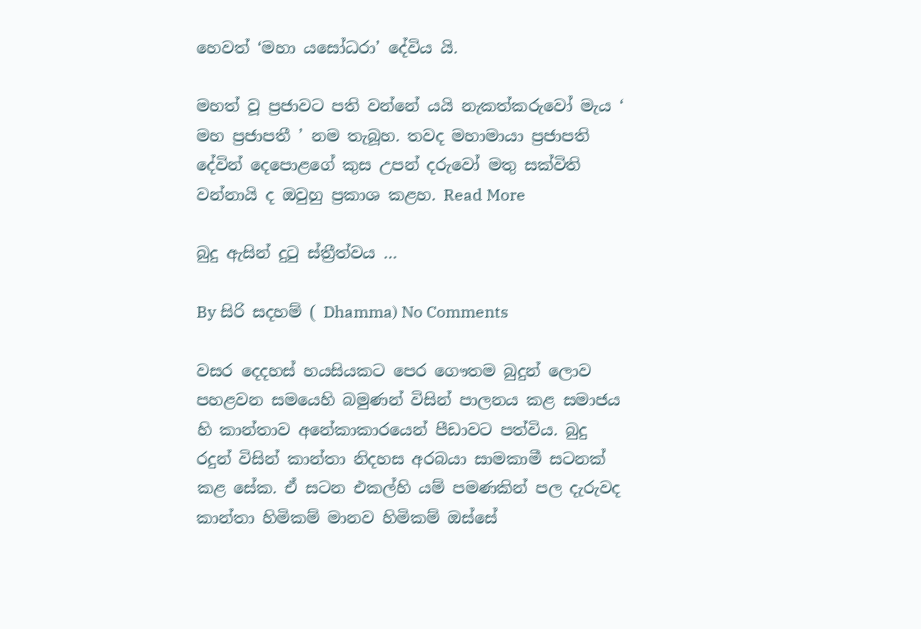හෙවත් ‘මහා යසෝධරා’ දේවිය යි.

මහත් වූ ප්‍රජාවට පති වන්නේ යයි නැකත්කරුවෝ මැය ‘ මහ ප්‍රජාපතී ’ නම තැබූහ. තවද මහාමායා ප්‍රජාපති දේවින් දෙපොළගේ කුස උපන් දරුවෝ මතු සක්විති වන්නායි ද ඔවුහු ප්‍රකාශ කළහ. Read More

බුදු ඇසින් දුටු ස්ත්‍රීත්වය …

By සිරි සදහම් ( Dhamma) No Comments

වසර දෙදහස් හයසියකට පෙර ගෞතම බුදුන් ලොව පහළවන සමයෙහි බමුණන් විසින් පාලනය කළ සමාජය හි කාන්තාව අනේකාකාරයෙන් පීඩාවට පත්විය. බුදු රදුන් විසින් කාන්තා නිදහස අරබයා සාමකාමී සටනක් කළ සේක. ඒ සටන එකල්හි යම් පමණකින් පල දැරුවද කාන්තා හිමිකම් මානව හිමිකම් ඔස්සේ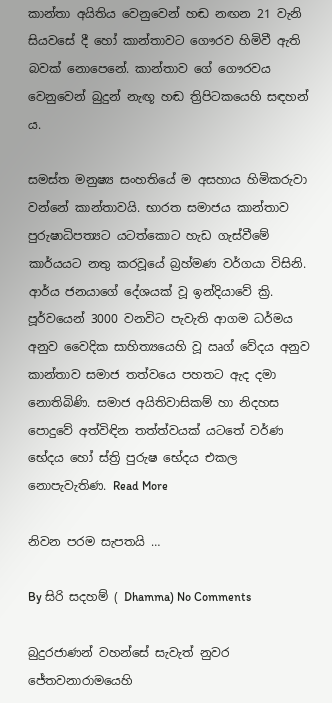කාන්තා අයිතිය වෙනුවෙන් හඬ නඟන 21 වැනි සියවසේ දී හෝ කාන්තාවට ගෞරව හිමිවී ඇති බවක් නොපෙනේ. කාන්තාව ගේ ගෞරවය වෙනුවෙන් බුදුන් නැඟූ හඬ ත්‍රිපිටකයෙහි සඳහන් ය.

සමස්ත මනුෂ්‍ය සංහතියේ ම අසහාය හිමිකරුවා වන්නේ කාන්තාවයි. භාරත සමාජය කාන්තාව පුරුෂාධිපත්‍යට යටත්කොට හැඩ ගැස්වීමේ කාර්යයට නතු කරවූයේ බ්‍රහ්මණ වර්ගයා විසිනි. ආර්ය ජනයාගේ දේශයක් වූ ඉන්දියාවේ ක්‍රි. පූර්වයෙන් 3000 වනවිට පැවැති ආගම ධර්මය අනුව වෛදික සාහිත්‍යයෙහි වූ ඍග් වේදය අනුව කාන්තාව සමාජ තත්වයෙ පහතට ඇද දමා නොතිබිණි. සමාජ අයිතිවාසිකම් හා නිදහස පොදුවේ අත්විඳින තත්ත්වයක් යටතේ වර්ණ භේදය හෝ ස්ත්‍රි පුරුෂ භේදය එකල නොපැවැතිණ. Read More

නිවන පරම සැපතයි …

By සිරි සදහම් ( Dhamma) No Comments

බුදුරජාණන් වහන්සේ සැවැත් නුවර ජේතවනාරාමයෙහි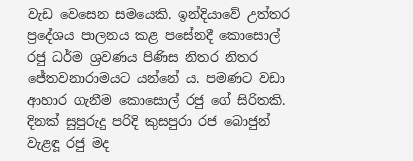වැඩ වෙසෙන සමයෙකි. ඉන්දියාවේ උත්තර ප්‍රදේශය පාලනය කළ පසේනදී කොසොල් රජු ධර්ම ශ්‍රවණය පිණිස නිතර නිතර ජේතවනාරාමයට යන්නේ ය. පමණට වඩා ආහාර ගැනීම කොසොල් රජු ගේ සිරිතකි. දිනක් සුපුරුදු පරිදි කුසපුරා රජ බොජුන් වැළඳූ රජු මද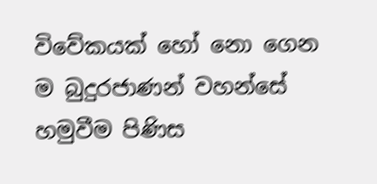විවේකයක් හෝ නො ගෙන ම බුදුරජාණන් වහන්සේ හමුවීම පිණිස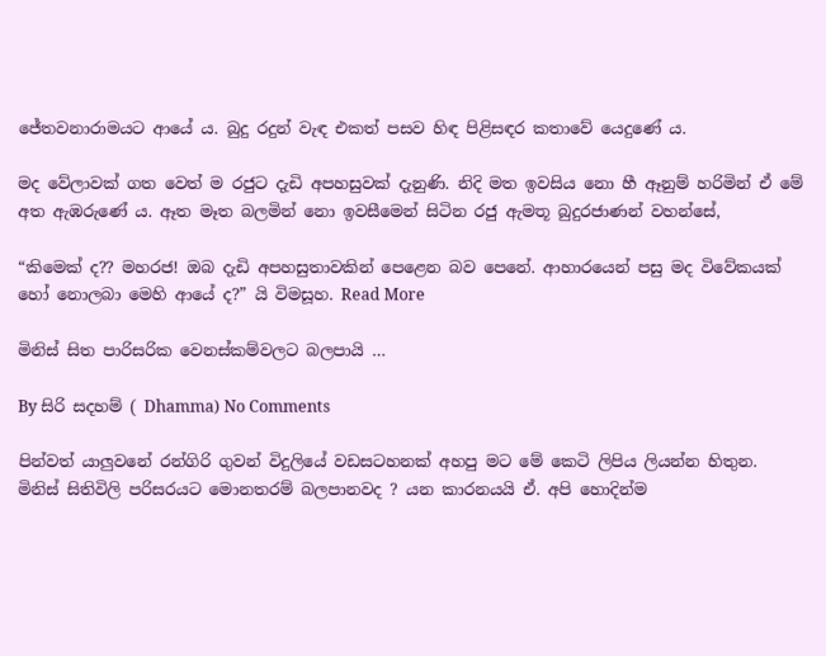ජේතවනාරාමයට ආයේ ය. බුදු රදුන් වැඳ එකත් පසව හිඳ පිළිසඳර කතාවේ යෙදුණේ ය.

මද වේලාවක් ගත වෙත් ම රජුට දැඩි අපහසුවක් දැනුණි. නිදි මත ඉවසිය නො හී ඈනුම් හරිමින් ඒ මේ අත ඇඹරුණේ ය. ඈත මෑත බලමින් නො ඉවසීමෙන් සිටින රජු ඇමතූ බුදුරජාණන් වහන්සේ,

“කිමෙක් ද?? මහරජ! ඔබ දැඩි අපහසුතාවකින් පෙළෙන බව පෙනේ. ආහාරයෙන් පසු මද විවේකයක් හෝ නොලබා මෙහි ආයේ ද?” යි විමසූහ. Read More

මිනිස් සිත පාරිසරික වෙනස්කම්වලට බලපායි …

By සිරි සදහම් ( Dhamma) No Comments

පින්වත් යාලුවනේ රන්ගිරි ගුවන් විදුලියේ වඩසටහනක් අහපු මට මේ කෙටි ලිපිය ලියන්න හිතුන.
මිනිස් සිතිවිලි පරිසරයට මොනතරම් බලපානවද ? යන කාරනයයි ඒ. අපි හොදින්ම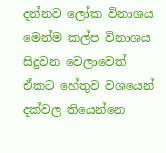දන්නව ලෝක විනාශය මෙන්ම කල්ප විනාශය සිදුවන වෙලාවෙත් ඒකට හේතුව වශයෙන් දක්වල තියෙන්නෙ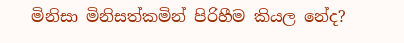මිනිසා මිනිසත්කමින් පිරිහීම කියල නේද?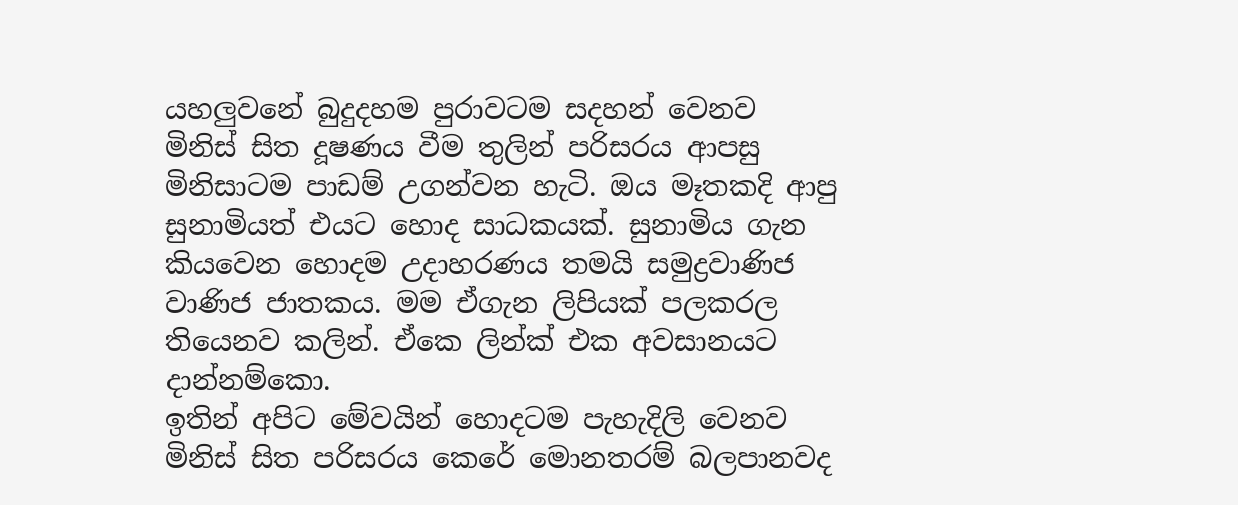යහලුවනේ බුදුදහම පුරාවටම සදහන් වෙනව මිනිස් සිත දූෂණය වීම තුලින් පරිසරය ආපසු මිනිසාටම පාඩම් උගන්වන හැටි. ඔය මෑතකදි ආපු සුනාමියත් එයට හොද සාධකයක්. සුනාමිය ගැන කියවෙන හොදම උදාහරණය තමයි සමුද්‍රවාණිජ වාණිජ ජාතකය. මම ඒගැන ලිපියක් පලකරල තියෙනව කලින්. ඒකෙ ලින්ක් එක අවසානයට දාන්නම්කො.
ඉතින් අපිට මේවයින් හොදටම පැහැදිලි වෙනව මිනිස් සිත පරිසරය කෙරේ මොනතරම් බලපානවද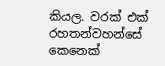කියල. වරක් එක් රහතන්වහන්සේ කෙනෙක්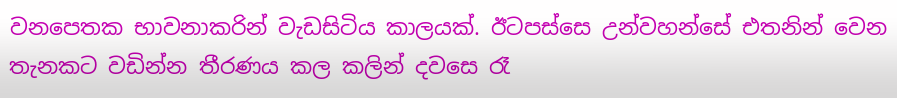වනපෙතක භාවනාකරින් වැඩසිටිය කාලයක්. ඊටපස්සෙ උන්වහන්සේ එතනින් වෙන තැනකට වඩින්න තීරණය කල කලින් දවසෙ රෑ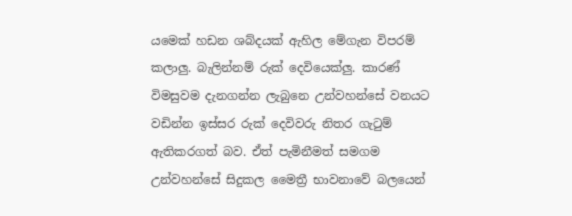යමෙක් හඩන ශබ්දයක් ඇහිල මේගැන විපරම් කලාලු. බැලින්නම් රුක් දෙවියෙක්ලු. කාරණ් විමසුවම දැනගන්න ලැබුනෙ උන්වහන්සේ වනයට වඩින්න ඉස්සර රුක් දෙවිවරු නිතර ගැටුම් ඇතිකරගත් බව. ඒත් පැමිනීමත් සමගම උන්වහන්සේ සිදුකල මෛත්‍රී භාවනාවේ බලයෙන්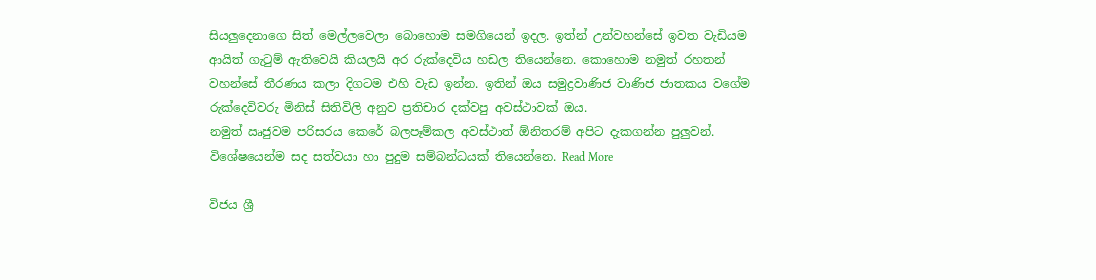සියලුදෙනාගෙ සිත් මෙල්ලවෙලා බොහොම සමගියෙන් ඉදල. ඉත්න් උන්වහන්සේ ඉවත වැඩියම ආයිත් ගැටුම් ඇතිවෙයි කියලයි අර රුක්දෙවිය හඩල තියෙන්නෙ. කොහොම නමුත් රහතන් වහන්සේ තීරණය කලා දිගටම එහි වැඩ ඉන්න‍. ඉතින් ඔය සමුද්‍රවාණිජ වාණිජ ජාතකය වගේම රුක්දෙවිවරු මිනිස් සිතිවිලි අනුව ප්‍රතිචාර දක්වපු අවස්ථාවක් ඔය.
නමුත් ඍජුවම පරිසරය කෙරේ බලපෑම්කල අවස්ථාත් ඕනිතරම් අපිට දැකගන්න පුලුවන්. විශේෂයෙන්ම සද සත්වයා හා පුදුම සම්බන්ධයක් තියෙන්නෙ. Read More

විජය ශ්‍රී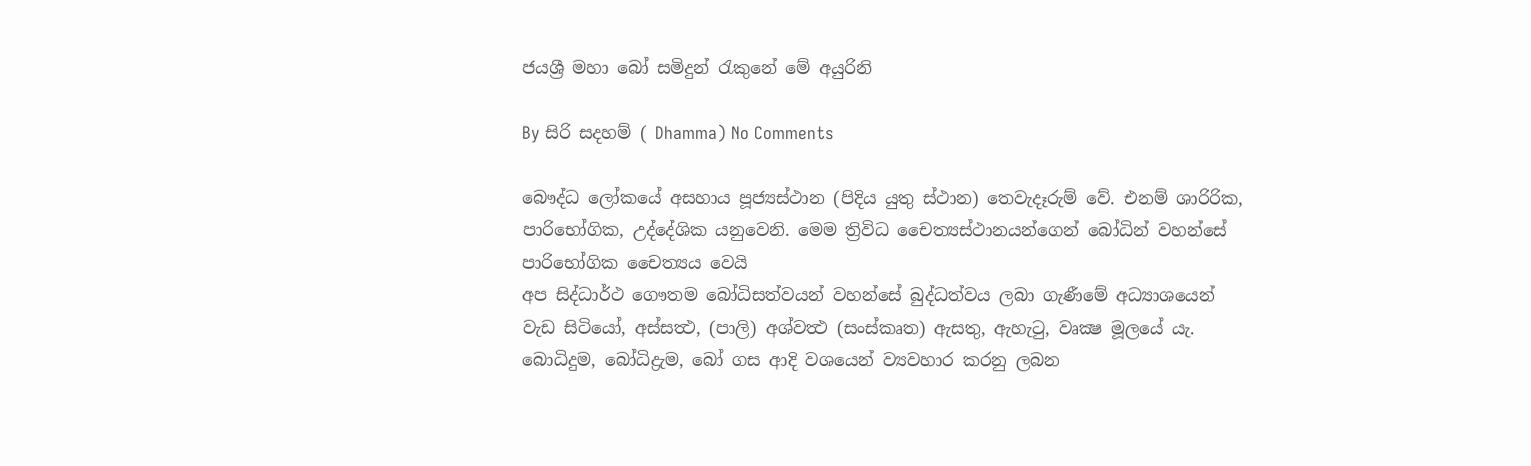ජයශ්‍රී මහා බෝ සමිදුන් රැකුනේ මේ අයුරිනි

By සිරි සදහම් ( Dhamma) No Comments

බෞද්ධ ලෝකයේ අසහාය පූජ්‍යස්ථාන (පිදිය යුතු ස්ථාන) තෙවැදෑරුම් වේ. එනම් ශාරිරික, පාරිභෝගික, උද්දේශික යනුවෙනි. මෙම ත්‍රිවිධ චෛත්‍යස්ථානයන්ගෙන් බෝධින් වහන්සේ පාරිභෝගික චෛත්‍යය වෙයි
අප සිද්ධාර්ථ ගෞතම බෝධිසත්වයන් වහන්සේ බුද්ධත්වය ලබා ගැණීමේ අධ්‍යාශයෙන් වැඩ සිටියෝ, අස්සත්‍ථ, (පාලි) අශ්වත්‍ථ (සංස්කෘත) ඇසතු, ඇහැටු, වෘක්‍ෂ මූලයේ යැ. බොධිදුම, බෝධිද්‍රැම, බෝ ගස ආදි වශයෙන් ව්‍යවහාර කරනු ලබන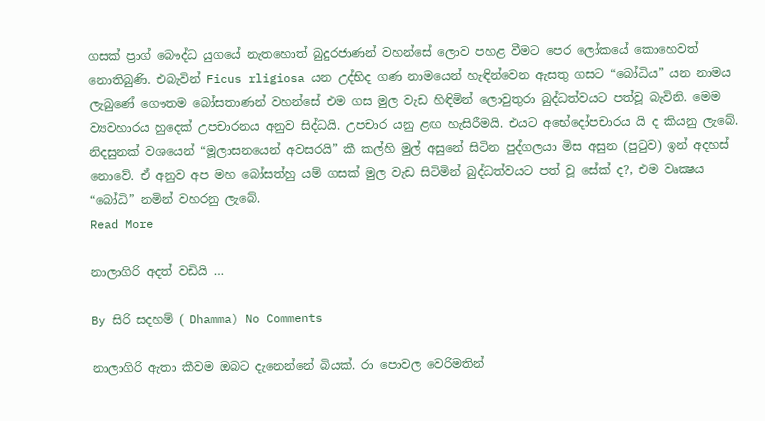ගසක් ප්‍රාග් බෞද්ධ යුගයේ නැතහොත් බුදුරජාණන් වහන්සේ ලොව පහළ වීමට පෙර ලෝකයේ කොහෙවත් නොතිබුණි. එබැවින් Ficus rligiosa යන උද්භිද ගණ නාමයෙන් හැඳින්වෙන ඇසතු ගසට “බෝධිය” යන නාමය ලැබුණේ ගෞතම බෝසතාණන් වහන්සේ එම ගස මුල වැඩ හිඳිමින් ලොවුතුරා බුද්ධත්වයට පත්වූ බැවිනි. මෙම ව්‍යවහාරය හුදෙක් උපචාරනය අනුව සිද්ධයි. උපචාර යනු ළඟ හැසිරීමයි. එයට අභේදෝපචාරය යි ද කියනු ලැබේ. නිදසුනක් වශයෙන් “මූලාසනයෙන් අවසරයි” කී කල්හි මුල් අසුනේ සිටින පුද්ගලයා මිස අසුන (පුටුව) ඉන් අදහස් නොවේ. ඒ අනුව අප මහ බෝසත්හු යම් ගසක් මුල වැඩ සිටිමින් බුද්ධත්වයට පත් වූ සේක් ද?, එම වෘක්‍ෂය “බෝධි” නමින් වහරනු ලැබේ.
Read More

නාලාගිරි අදත් වඩියි …

By සිරි සදහම් ( Dhamma) No Comments

නාලාගිරි ඇතා කීවම ඔබට දැනෙන්නේ බියක්‌. රා පොවල වෙරිමතින්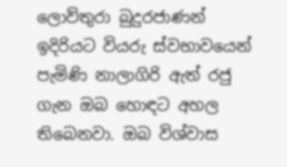ලොව්තුරා බුදුරජාණන් ඉදිරියට වියරු ස්‌වභාවයෙන් පැමිණි නාලාගිරි ඇත් රජු ගැන ඔබ හොඳට අහල තිබෙනවා. ඔබ විශ්වාස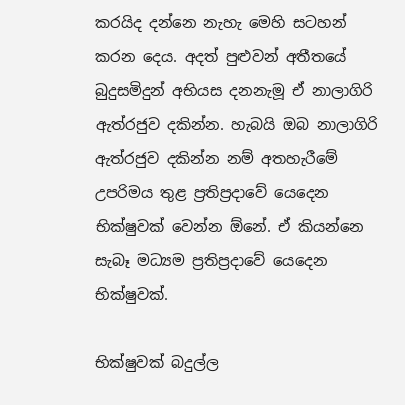කරයිද දන්නෙ නැහැ මෙහි සටහන් කරන දෙය. අදත් පුළුවන් අතීතයේ බුදුසමිදුන් අභියස දනනැමූ ඒ නාලාගිරි ඇත්රජුව දකින්න. හැබයි ඔබ නාලාගිරි ඇත්රජුව දකින්න නම් අතහැරීමේ උපරිමය තුළ ප්‍රතිප්‍රදාවේ යෙදෙන භික්‌ෂුවක්‌ වෙන්න ඕනේ. ඒ කියන්නෙ සැබෑ මධ්‍යම ප්‍රතිප්‍රදාවේ යෙදෙන භික්‌ෂුවක්‌.

භික්‌ෂුවක්‌ බදුල්ල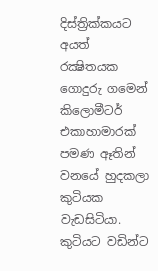දිස්‌ත්‍රික්‌කයට අයත් රක්‍ෂිතයක ගොදුරු ගමෙන් කිලොමීටර් එකාහාමාරක්‌ පමණ ඈතින් වනයේ හුදකලා කුටියක වැඩසිටියා. කුටියට වඩින්ට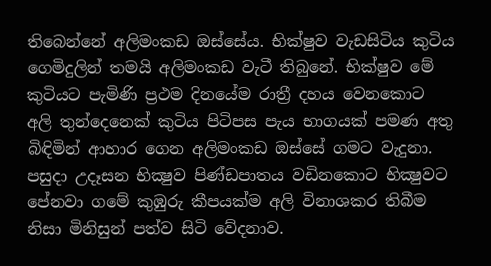තිබෙන්නේ අලිමංකඩ ඔස්‌සේය. භික්‌ෂුව වැඩසිටිය කුටිය ගෙමිදුලින් තමයි අලිමංකඩ වැටී තිබුනේ. භික්‌ෂුව මේ කුටියට පැමිණි ප්‍රථම දිනයේම රාත්‍රී දහය වෙනකොට අලි තුන්දෙනෙක්‌ කුටිය පිටිපස පැය භාගයක්‌ පමණ අතු බිඳිමින් ආහාර ගෙන අලිමංකඩ ඔස්‌සේ ගමට වැදුනා. පසුදා උදෑසන භික්‍ෂුව පිණ්‌ඩපාතය වඩිනකොට භික්‍ෂුවට පේනවා ගමේ කුඹුරු කීපයක්‌ම අලි විනාශකර තිබීම නිසා මිනිසුන් පත්ව සිටි වේදනාව.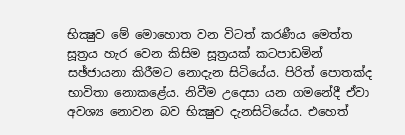භික්‍ෂුව මේ මොහොත වන විටත් කරණීය මෙත්ත සූත්‍රය හැර වෙන කිසිම සූත්‍රයක්‌ කටපාඩමින් සඡ්ජායනා කිරීමට නොදැන සිටියේය. පිරිත් පොතක්‌ද භාවිතා නොකළේය. නිවීම උදෙසා යන ගමනේදී ඒවා අවශ්‍ය නොවන බව භික්‍ෂුව දැනසිටියේය. එහෙත්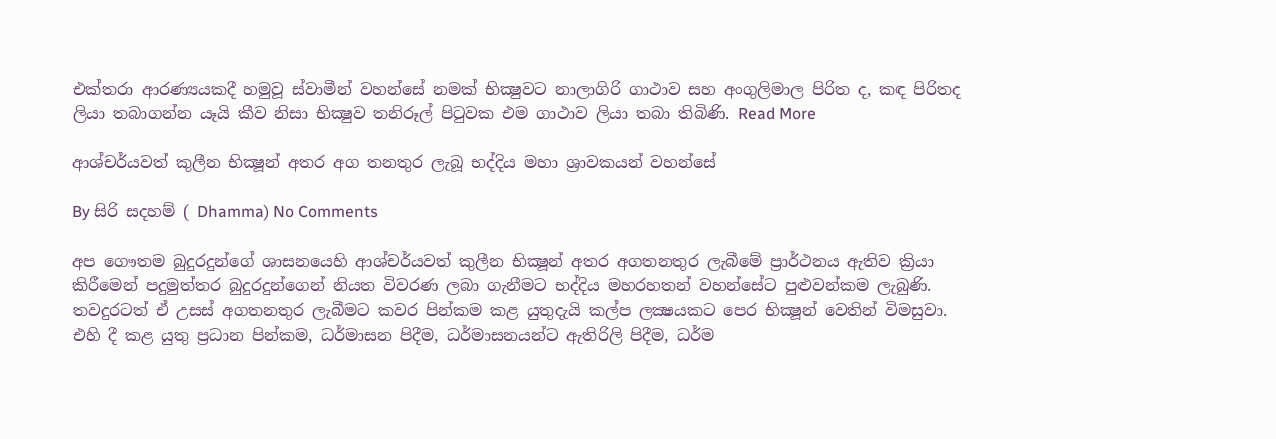එක්‌තරා ආරණ්‍යයකදී හමුවූ ස්‌වාමීන් වහන්සේ නමක්‌ භික්‍ෂුවට නාලාගිරි ගාථාව සහ අංගුලිමාල පිරිත ද, කඳ පිරිතද ලියා තබාගන්න යෑයි කීව නිසා භික්‍ෂුව තනිරූල් පිටුවක එම ගාථාව ලියා තබා තිබිණි. Read More

ආශ්චර්යවත් කුලීන භික්‍ෂූන් අතර අග තනතුර ලැබූ භද්දිය මහා ශ්‍රාවකයන් වහන්සේ

By සිරි සදහම් ( Dhamma) No Comments

අප ගෞතම බුදුරදුන්ගේ ශාසනයෙහි ආශ්චර්යවත් කුලීන භික්‍ෂූන් අතර අගතනතුර ලැබීමේ ප්‍රාර්ථනය ඇතිව ක්‍රියා කිරීමෙන් පදුමුත්තර බුදුරදුන්ගෙන් නියත විවරණ ලබා ගැනීමට භද්දිය මහරහතන් වහන්සේට පුළුවන්කම ලැබුණි. තවදුරටත් ඒ උසස් අගතනතුර ලැබීමට කවර පින්කම කළ යුතුදැයි කල්ප ලක්‍ෂයකට පෙර භික්‍ෂූන් වෙතින් විමසුවා. එහි දී කළ යුතු ප්‍රධාන පින්කම, ධර්මාසන පිදීම, ධර්මාසනයන්ට ඇතිරිලි පිදීම, ධර්ම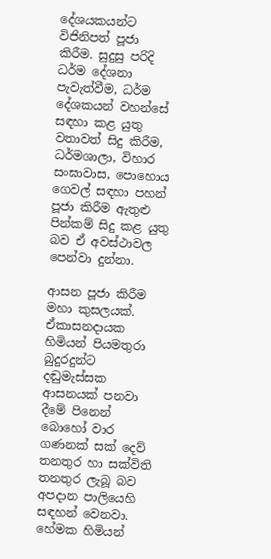දේශයකයන්ට විජිනිපත් පූජා කිරීම. සුදුසු පරිදි ධර්ම දේශනා පැවැත්වීම, ධර්ම දේශකයන් වහන්සේ සඳහා කළ යුතු වතාවත් සිදු කිරීම, ධර්මශාලා, විහාර සංඝාවාස, පොහොය ගෙවල් සඳහා පහන් පූජා කිරීම ඇතුළු පින්කම් සිදු කළ යුතු බව ඒ අවස්ථාවල පෙන්වා දුන්නා.

ආසන පූජා කිරීම මහා කුසලයක්. ඒකාසනදායක හිමියන් පියමතුරා බුදුරදුන්ට දඬුමැස්සක ආසනයක් පනවා දීමේ පිනෙන් බොහෝ වාර ගණනක් සක් දෙව් තනතුර හා සක්විති තනතුර ලැබූ බව අපදාන පාලියෙහි සඳහන් වෙනවා. හේමක හිමියන්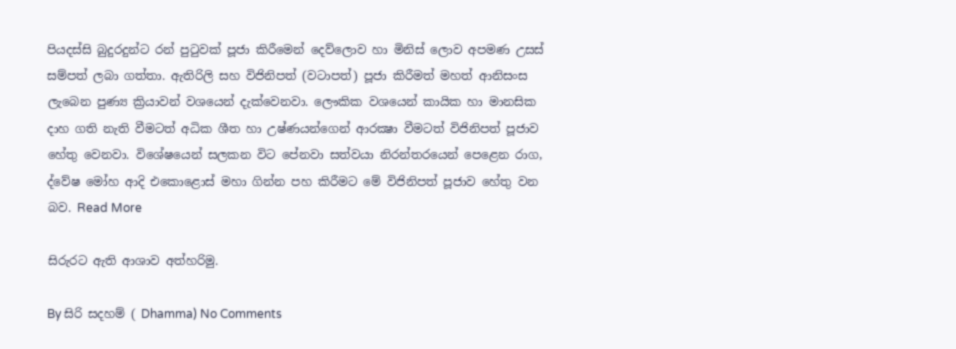පියදස්සි බුදුරදුන්ට රන් පුටුවක් පූජා කිරීමෙන් දෙව්ලොව හා මිනිස් ලොව අපමණ උසස් සම්පත් ලබා ගත්තා. ඇතිරිලි සහ විජිනිපත් (වටාපත්) පූජා කිරීමත් මහත් ආනිසංස ලැබෙන පුණ්‍ය ක්‍රියාවන් වශයෙන් දැක්වෙනවා. ලෞකික වශයෙන් කායික හා මානසික දාහ ගති නැති වීමටත් අධික ශීත හා උෂ්ණයන්ගෙන් ආරක්‍ෂා වීමටත් විජිනිපත් පූජාව හේතු වෙනවා. විශේෂයෙන් සලකන විට පේනවා සත්වයා නිරන්තරයෙන් පෙළෙන රාග, ද්වේෂ මෝහ ආදි එකොළොස් මහා ගින්න පහ කිරීමට මේ විජිනිපත් පූජාව හේතු වන බව. Read More

සිරුරට ඇති ආශාව අත්හරිමු.

By සිරි සදහම් ( Dhamma) No Comments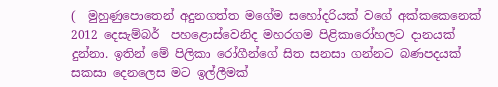(  මුහුණුපොතෙන් අදුනගත්ත මගේම සහෝදරියක් වගේ අක්කකෙනෙක් 2012 දෙසැම්බර්  පහළොස්වෙනිද මහරගම පිළිකාරෝහලට දානයක් දුන්නා. ඉතින් මේ පිලිකා රෝගීන්ගේ සිත සනසා ගන්නට බණපදයක් සකසා දෙනලෙස මට ඉල්ලීමක්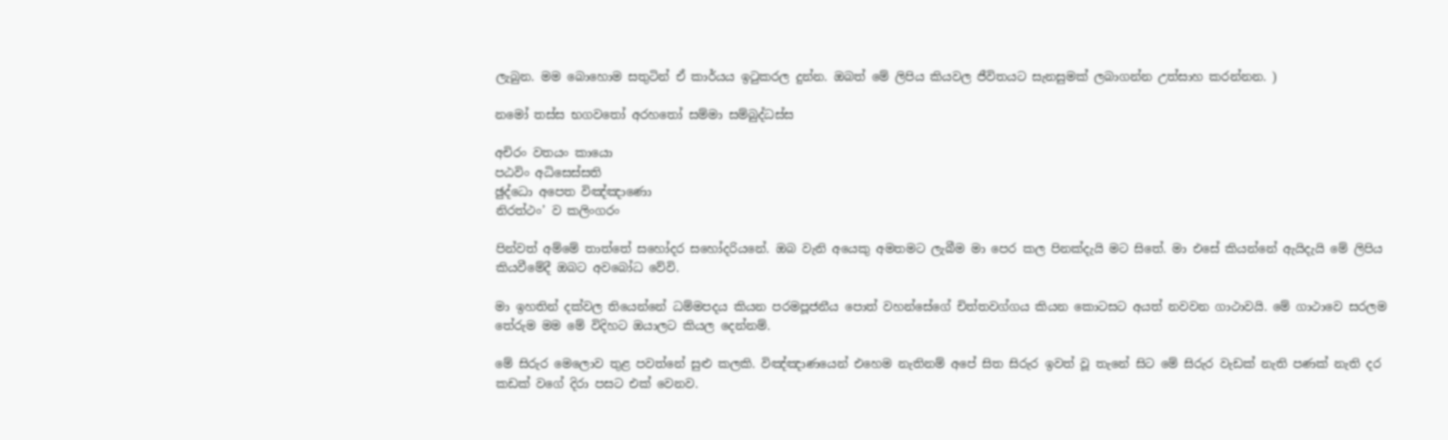ලැබුන. මම බොහොම සතුටින් ඒ කාර්යය ඉටුකරල දුන්න. ඔබත් මේ ලිපිය කියවල ජීවිතයට සැනසුමක් ලබාගන්න උත්සාහ කරන්නන. )

නමෝ තස්ස භගවතෝ අරහතෝ සම්මා සම්බුද්ධස්ස

අචිරං වතයං කායො
පඨවිං අධිසෙස්සති
ඡුද්ධො අපෙත විඤ්ඤාණො
නිරත්ථං’ ව කලිංගරං

පින්වත් අම්මේ තාත්තේ සහෝදර සහෝදරියනේ. ඔබ වැනි ‍අයෙකු අමතමට ලැබීම මා පෙර කල පිනක්දැයි මට සිතේ. මා එසේ කියන්නේ ඇයිදැයි මේ ලිපිය කියවීමේදී ඔබට අවබෝධ වේවි.

මා ඉහතින් දක්වල තියෙන්නේ ධම්මපදය කියන පරමපූජනීය පොත් වහන්සේගේ චිත්තවග්ගය කියන කොටසට අයත් නවවන ගාථාවයි. මේ ගාථාවෙ සරලම තේරුම මම මේ විදිහට ඔයාලට කියල දෙන්නම්.

මේ සිරුර මෙලොව තුළ පවත්නේ සුළු කලකි. විඤ්ඤාණයෙන් එහෙම නැතිනම් අපේ සිත සිරුර ඉවත් වූ තැනේ සිට මේ සිරුර වැඩක් නැති පණක් නැති දර කඩක් වගේ දිරා පසට එක් වෙනව.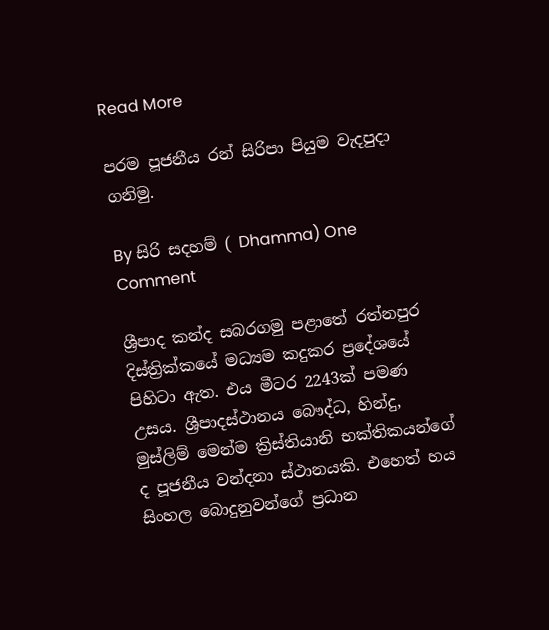Read More

පරම පූජනීය රන් සිරිපා පියුම වැදපුදා ගනිමු.

By සිරි සදහම් ( Dhamma) One Comment

ශ්‍රීපාද කන්ද සබරගමු පළාතේ රත්නපුර දිස්ත්‍රික්කයේ මධ්‍යම කදුකර ප්‍රදේශයේ පිහිටා ඇත. එය මීටර 2243ක් පමණ උසය. ශ්‍රීපාදස්ථානය බෞද්ධ, හින්දු, මුස්ලිම් මෙන්ම ක්‍රිස්තියානි භක්තිකයන්ගේ ද පූජනීය වන්දනා ස්ථානයකි. එහෙත් හය සිංහල බොදුනුවන්ගේ ප්‍රධාන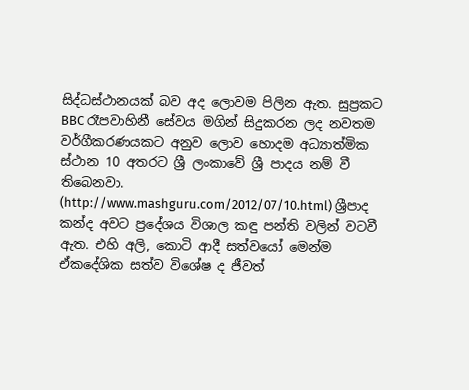සිද්ධස්ථානයක් බව අද ලොවම පිලින ඇත. සුප්‍රකට BBC රෑපවාහිනී සේවය මගින් සිදුකරන ලද නවතම වර්ගීකරණයකට අනුව ලොව හොදම අධ්‍යාත්මික ස්ථාන 10 අතරට ශ්‍රී ලංකාවේ ශ්‍රී පාදය නම් වී තිබෙනවා. (http://www.mashguru.com/2012/07/10.html) ශ්‍රීපාද කන්ද අවට ප්‍රදේශය විශාල කඳු පන්ති වලින් වටවී ඇත. එහි අලි, කොටි ආදී සත්වයෝ මෙන්ම ඒකදේශික සත්ව විශේෂ ද ජීවත්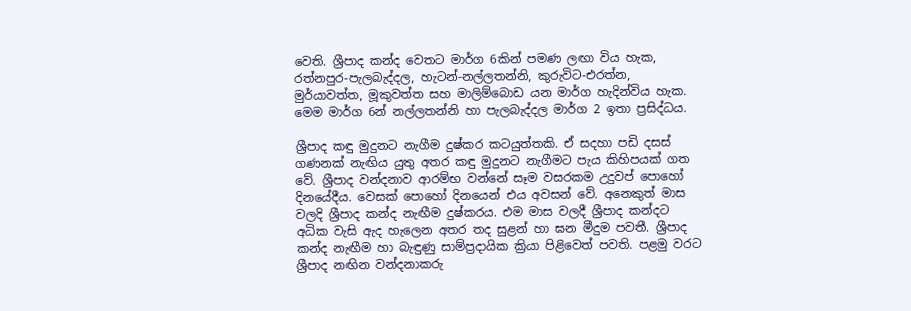වෙති. ශ්‍රීපාද කන්ද වෙතට මාර්ග 6කින් පමණ ලඟා විය හැක, රත්නපුර-පැලබැද්දල, හැටන්-නල්ලතන්නි, කුරුවිට-එරත්න, මුර්යාවත්ත, මූකුවත්ත සහ මාලිම්බොඩ යන මාර්ග හැදින්විය හැක. මෙම මාර්ග 6න් නල්ලතන්නි හා පැලබැද්දල මාර්ග 2 ඉතා ප්‍රසිද්ධය.

ශ්‍රීපාද කඳු මුදුනට නැගීම දුෂ්කර කටයුත්තකි. ඒ සදහා පඩි දසස් ගණනක් නැඟිය යුතු අතර කඳු මුදුනට නැගීමට පැය කිහිපයක් ගත වේ. ශ්‍රීපාද වන්දනාව ආරම්භ වන්නේ සෑම වසරකම උදුවප් පොහෝ දිනයේදීය. වෙසක් පොහෝ දිනයෙන් එය අවසන් වේ. අනෙකුත් මාස වලදි ශ්‍රීපාද කන්ද නැඟීම දුෂ්කරය. එම මාස වලදී ශ්‍රීපාද කන්දට අධික වැසි ඇද හැලෙන අතර තද සුළන් හා ඝන මීදුම පවතී. ශ්‍රීපාද කන්ද නැඟීම හා බැඳුණු සාම්ප්‍රදායික ක්‍රියා පිළිවෙත් පවති. පළමු වරට ශ්‍රීපාද නඟින වන්දනාකරු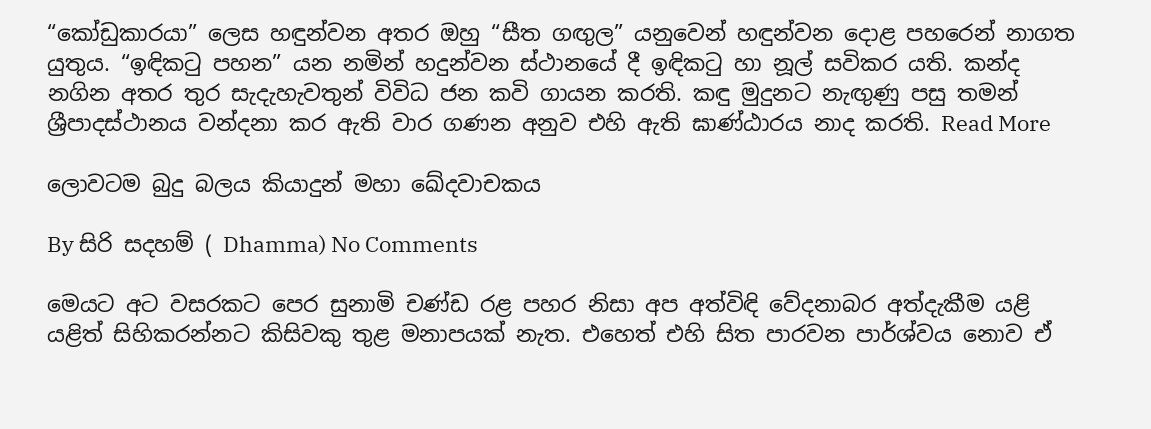“කෝඩුකාරයා” ලෙස හඳුන්වන අතර ඔහු “සීත ගඟුල” යනුවෙන් හඳුන්වන දොළ පහරෙන් නාගත යුතුය. “ඉඳිකටු පහන” යන නමින් හදුන්වන ස්ථානයේ දී ඉඳිකටු හා නූල් සවිකර යති. කන්ද නගින අතර තුර සැදැහැවතුන් විවිධ ජන කවි ගායන කරති. කඳු මුදුනට නැඟුණු පසු තමන් ශ්‍රීපාදස්ථානය වන්දනා කර ඇති වාර ගණන අනුව එහි ඇති ඝාණ්ඨාරය නාද කරති. Read More

ලොවටම බුදු බලය කියාදුන් මහා ඛේදවාචකය

By සිරි සදහම් ( Dhamma) No Comments

මෙයට අට වසරකට පෙර සුනාමි චණ්ඩ රළ පහර නිසා අප අත්විඳි වේදනාබර අත්දැකීම යළි යළිත් සිහිකරන්නට කිසිවකු තුළ මනාපයක් නැත. එහෙත් එහි සිත පාරවන පාර්ශ්වය නොව ඒ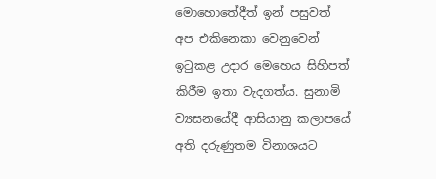මොහොතේදීත් ඉන් පසුවත් අප එකිනෙකා වෙනුවෙන් ඉටුකළ උදාර මෙහෙය සිහිපත් කිරීම ඉතා වැදගත්ය. සුනාමි ව්‍යසනයේදී ආසියානු කලාපයේ අති දරුණුතම විනාශයට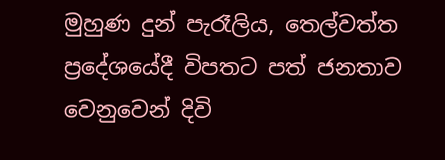මුහුණ දුන් පැරෑලිය, තෙල්වත්ත ප්‍රදේශයේදී විපතට පත් ජනතාව වෙනුවෙන් දිවි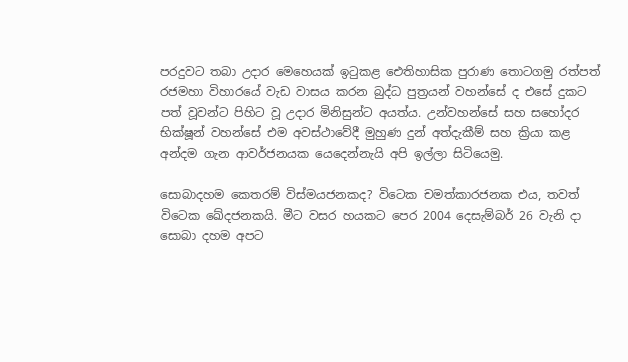පරදුවට තබා උදාර මෙහෙයක් ඉටුකළ ඓතිහාසික පුරාණ තොටගමු රත්පත් රජමහා විහාරයේ වැඩ වාසය කරන බුද්ධ පුත්‍රයන් වහන්සේ ද එසේ දුකට පත් වූවන්ට පිහිට වූ උදාර මිනිසුන්ට අයත්ය. උන්වහන්සේ සහ සහෝදර භික්ෂූන් වහන්සේ එම අවස්ථාවේදී මුහුණ දුන් අත්දැකීම් සහ ක්‍රියා කළ අන්දම ගැන ආවර්ජනයක යෙදෙන්නැයි අපි ඉල්ලා සිටියෙමු.

සොබාදහම කෙතරම් විස්මයජනකද? විටෙක චමත්කාරජනක එය, තවත් විටෙක ඛේදජනකයි. මීට වසර හයකට පෙර 2004 දෙසැම්බර් 26 වැනි දා සොබා දහම අපට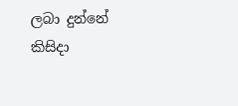ලබා දුන්නේ කිසිදා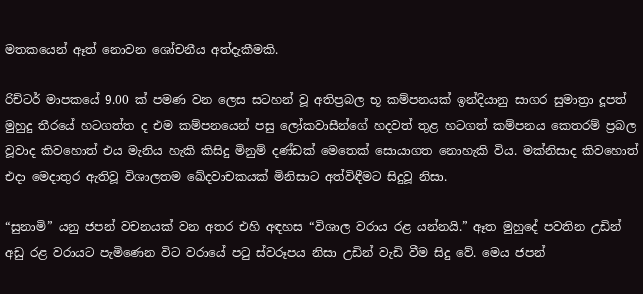මතකයෙන් ඈත් නොවන ශෝචනීය අත්දැකීමකි.

රිච්ටර් මාපකයේ 9.00 ක් පමණ වන ලෙස සටහන් වූ අතිප්‍රබල භූ කම්පනයක් ඉන්දියානු සාගර සුමාත්‍රා දූපත් මුහුදු තීරයේ හටගත්ත ද එම කම්පනයෙන් පසු ලෝකවාසීන්ගේ හදවත් තුළ හටගත් කම්පනය කෙතරම් ප්‍රබල වූවාද කිවහොත් එය මැනිය හැකි කිසිදු මිනුම් දණ්ඩක් මෙතෙක් සොයාගත නොහැකි විය. මක්නිසාද කිවහොත් එදා මෙදාතුර ඇතිවූ විශාලතම ඛේදවාචකයක් මිනිසාට අත්විඳීමට සිදුවූ නිසා.

“සුනාමි” යනු ජපන් වචනයක් වන අතර එහි අඳහස “විශාල වරාය රළ යන්නයි.” ඈත මුහුදේ පවතින උඩින් අඩු රළ වරායට පැමි‍ණෙන විට වරායේ පටු ස්වරූපය නිසා උඩින් වැඩි වීම සිදු වේ. මෙය ජපන්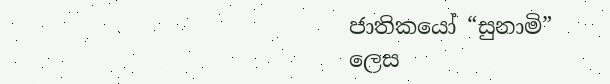ජාතිකයෝ “සුනාමි” ලෙස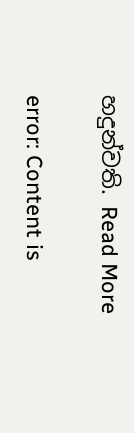හදුන්වති. Read More

error: Content is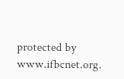protected by www.ifbcnet.org.